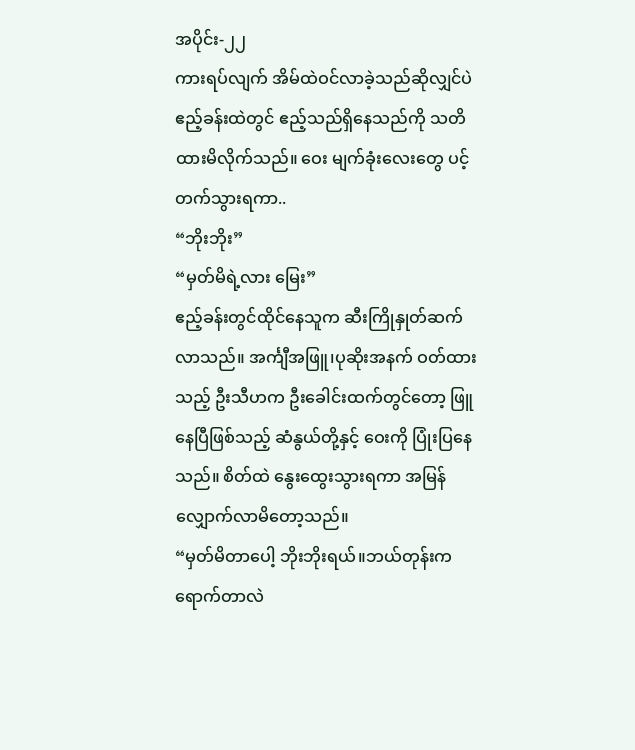အပိုင်း-၂၂
ကားရပ်လျက် အိမ်ထဲဝင်လာခဲ့သည်ဆိုလျှင်ပဲ ဧည့်ခန်းထဲတွင် ဧည့်သည်ရှိနေသည်ကို သတိထားမိလိုက်သည်။ ဝေး မျက်ခုံးလေးတွေ ပင့်တက်သွားရကာ..
“ဘိုးဘိုး”
“မှတ်မိရဲ့လား မြေး”
ဧည့်ခန်းတွင်ထိုင်နေသူက ဆီးကြိုနှုတ်ဆက်လာသည်။ အင်္ကျီအဖြူ၊ပုဆိုးအနက် ဝတ်ထားသည့် ဦးသီဟက ဦးခေါင်းထက်တွင်တော့ ဖြူနေပြီဖြစ်သည့် ဆံနွယ်တို့နှင့် ဝေးကို ပြုံးပြနေသည်။ စိတ်ထဲ နွေးထွေးသွားရကာ အမြန်လျှောက်လာမိတော့သည်။
“မှတ်မိတာပေါ့ ဘိုးဘိုးရယ်။ဘယ်တုန်းကရောက်တာလဲ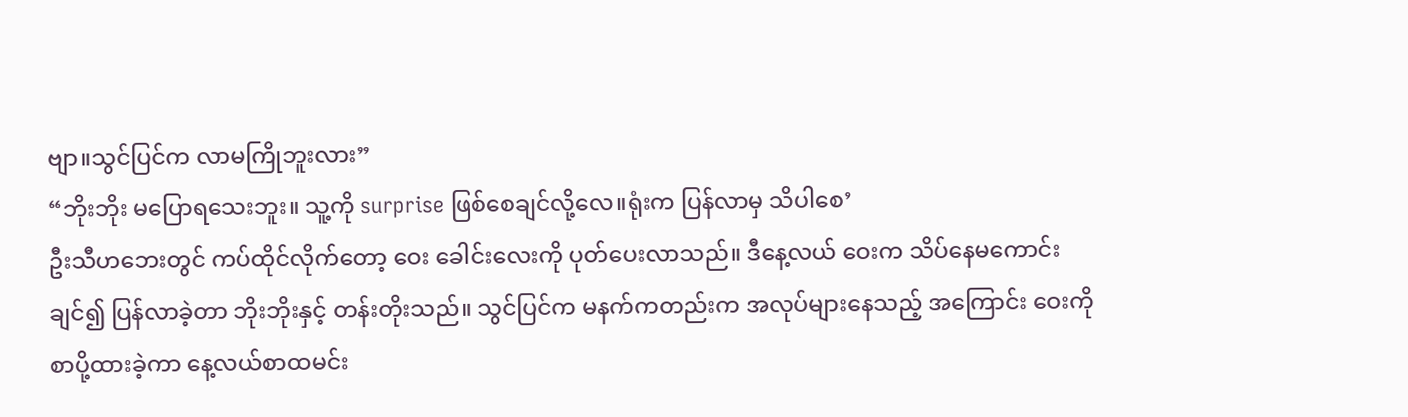ဗျာ။သွင်ပြင်က လာမကြိုဘူးလား”
“ဘိုးဘိုး မပြောရသေးဘူး။ သူ့ကို surprise ဖြစ်စေချင်လို့လေ။ရုံးက ပြန်လာမှ သိပါစေ’
ဦးသီဟဘေးတွင် ကပ်ထိုင်လိုက်တော့ ဝေး ခေါင်းလေးကို ပုတ်ပေးလာသည်။ ဒီနေ့လယ် ဝေးက သိပ်နေမကောင်းချင်၍ ပြန်လာခဲ့တာ ဘိုးဘိုးနှင့် တန်းတိုးသည်။ သွင်ပြင်က မနက်ကတည်းက အလုပ်များနေသည့် အကြောင်း ဝေးကို စာပို့ထားခဲ့ကာ နေ့လယ်စာထမင်း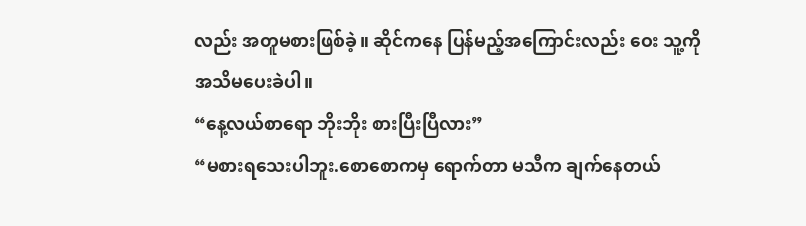လည်း အတူမစားဖြစ်ခဲ့။ ဆိုင်ကနေ ပြန်မည့်အကြောင်းလည်း ဝေး သူ့ကို အသိမပေးခဲပါ။
“နေ့လယ်စာရော ဘိုးဘိုး စားပြီးပြီလား”
“မစားရသေးပါဘူး.စောစောကမှ ရောက်တာ မသီက ချက်နေတယ်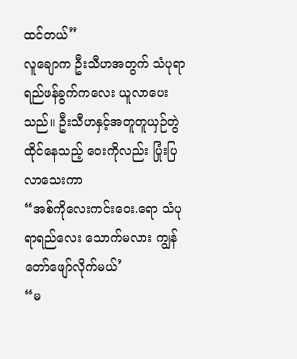ထင်တယ်”
လူချောက ဦးသီဟအတွက် သံပုရာရည်ဖန်ခွက်ကလေး ယူလာပေးသည်။ ဦးသီဟနှင့်အတူတူယှဉ်တွဲထိုင်နေသည့် ဝေးကိုလည်း ပြုံးပြလာသေးကာ
“အစ်ကိုလေးကင်းဝေး.ရော သံပုရာရည်လေး သောက်မလား ကျွန်တော်ဖျော်လိုက်မယ်’
“မ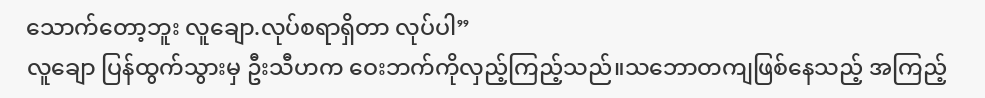သောက်တော့ဘူး လူချော.လုပ်စရာရှိတာ လုပ်ပါ”
လူချော ပြန်ထွက်သွားမှ ဦးသီဟက ဝေးဘက်ကိုလှည့်ကြည့်သည်။သဘောတကျဖြစ်နေသည့် အကြည့်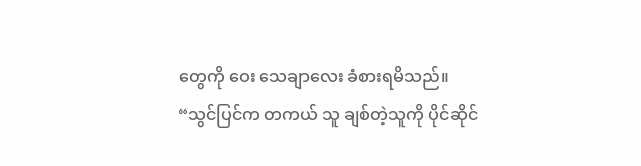တွေကို ဝေး သေချာလေး ခံစားရမိသည်။
“သွင်ပြင်က တကယ် သူ ချစ်တဲ့သူကို ပိုင်ဆိုင်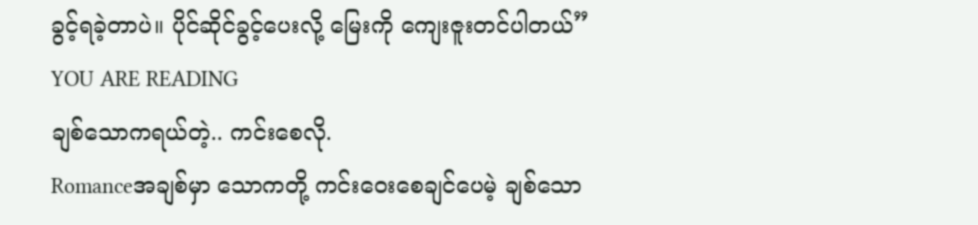ခွင့်ရခဲ့တာပဲ။ ပိုင်ဆိုင်ခွင့်ပေးလို့ မြေးကို ကျေးဇူးတင်ပါတယ်”
YOU ARE READING
ချစ်သောကရယ်တဲ့.. ကင်းစေလို.
Romanceအချစ်မှာ သောကတို့ ကင်းဝေးစေချင်ပေမဲ့ ချစ်သော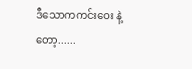ဒီသောကကင်းဝေး နဲ့တော့......